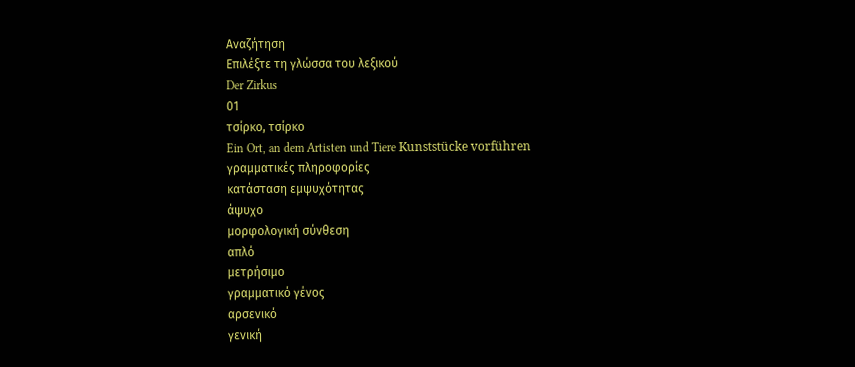Αναζήτηση
Επιλέξτε τη γλώσσα του λεξικού
Der Zirkus
01
τσίρκο, τσίρκο
Ein Ort, an dem Artisten und Tiere Kunststücke vorführen
γραμματικές πληροφορίες
κατάσταση εμψυχότητας
άψυχο
μορφολογική σύνθεση
απλό
μετρήσιμο
γραμματικό γένος
αρσενικό
γενική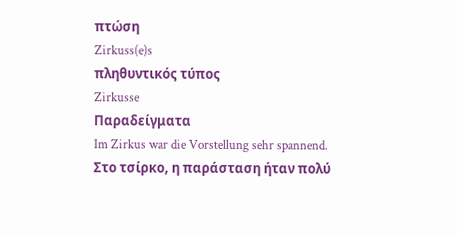πτώση
Zirkuss(e)s
πληθυντικός τύπος
Zirkusse
Παραδείγματα
Im Zirkus war die Vorstellung sehr spannend.
Στο τσίρκο, η παράσταση ήταν πολύ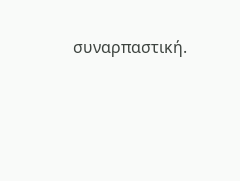συναρπαστική.